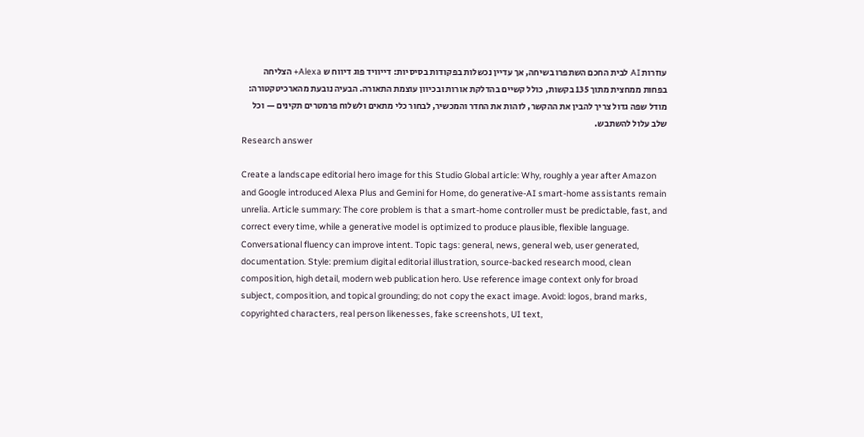עוזרות AI לבית החכם השתפרו בשיחה, אך עדיין נכשלות בפקודות בסיסיות: דייוויד פוג דיווח ש Alexa+ הצליחה בפחות ממחצית מתוך 135 בקשות, כולל קשיים בהדלקת אורות ובכיוון עוצמת התאורה. הבעיה נובעת מהארכיטקטורה: מודל שפה גדול צריך להבין את ההקשר, לזהות את החדר והמכשיר, לבחור כלי מתאים ולשלוח פרמטרים תקינים — וכל שלב עלול להשתבש.
Research answer

Create a landscape editorial hero image for this Studio Global article: Why, roughly a year after Amazon and Google introduced Alexa Plus and Gemini for Home, do generative-AI smart-home assistants remain unrelia. Article summary: The core problem is that a smart-home controller must be predictable, fast, and correct every time, while a generative model is optimized to produce plausible, flexible language. Conversational fluency can improve intent. Topic tags: general, news, general web, user generated, documentation. Style: premium digital editorial illustration, source-backed research mood, clean composition, high detail, modern web publication hero. Use reference image context only for broad subject, composition, and topical grounding; do not copy the exact image. Avoid: logos, brand marks, copyrighted characters, real person likenesses, fake screenshots, UI text,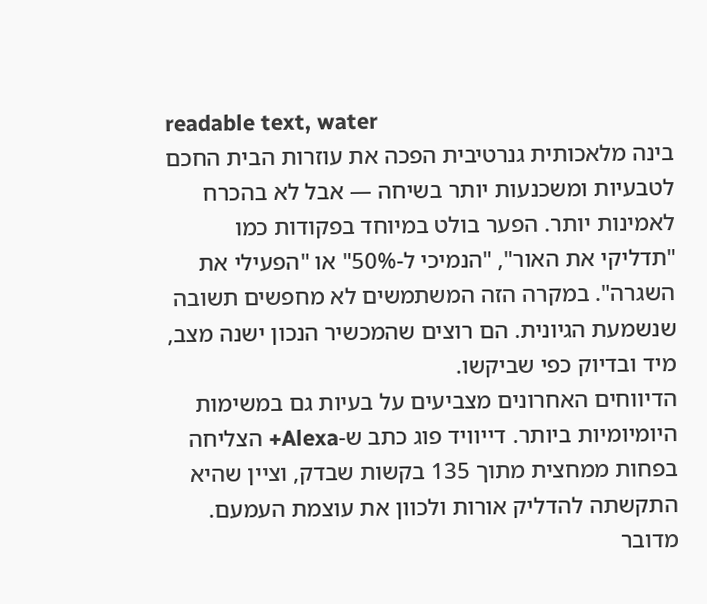readable text, water
בינה מלאכותית גנרטיבית הפכה את עוזרות הבית החכם לטבעיות ומשכנעות יותר בשיחה — אבל לא בהכרח לאמינות יותר. הפער בולט במיוחד בפקודות כמו "תדליקי את האור", "הנמיכי ל-50%" או "הפעילי את השגרה". במקרה הזה המשתמשים לא מחפשים תשובה שנשמעת הגיונית. הם רוצים שהמכשיר הנכון ישנה מצב, מיד ובדיוק כפי שביקשו.
הדיווחים האחרונים מצביעים על בעיות גם במשימות היומיומיות ביותר. דייוויד פוג כתב ש-Alexa+ הצליחה בפחות ממחצית מתוך 135 בקשות שבדק, וציין שהיא התקשתה להדליק אורות ולכוון את עוצמת העמעם. מדובר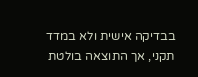בבדיקה אישית ולא במדד תקני, אך התוצאה בולטת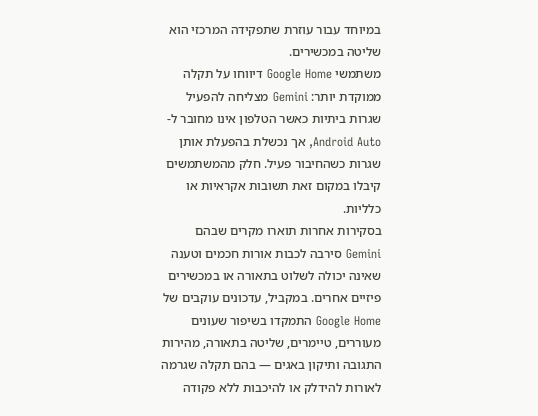במיוחד עבור עוזרת שתפקידה המרכזי הוא שליטה במכשירים.
משתמשי Google Home דיווחו על תקלה ממוקדת יותר: Gemini מצליחה להפעיל שגרות ביתיות כאשר הטלפון אינו מחובר ל-Android Auto, אך נכשלת בהפעלת אותן שגרות כשהחיבור פעיל. חלק מהמשתמשים קיבלו במקום זאת תשובות אקראיות או כלליות.
בסקירות אחרות תוארו מקרים שבהם Gemini סירבה לכבות אורות חכמים וטענה שאינה יכולה לשלוט בתאורה או במכשירים פיזיים אחרים. במקביל, עדכונים עוקבים של Google Home התמקדו בשיפור שעונים מעוררים, טיימרים, שליטה בתאורה, מהירות התגובה ותיקון באגים — בהם תקלה שגרמה לאורות להידלק או להיכבות ללא פקודה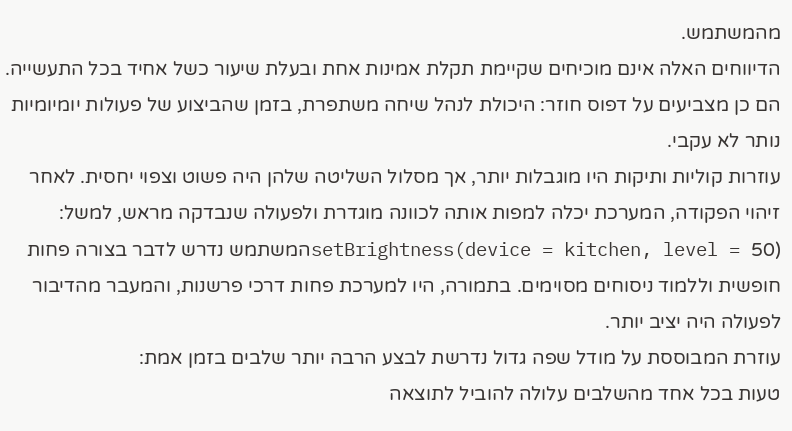מהמשתמש.
הדיווחים האלה אינם מוכיחים שקיימת תקלת אמינות אחת ובעלת שיעור כשל אחיד בכל התעשייה. הם כן מצביעים על דפוס חוזר: היכולת לנהל שיחה משתפרת, בזמן שהביצוע של פעולות יומיומיות נותר לא עקבי.
עוזרות קוליות ותיקות היו מוגבלות יותר, אך מסלול השליטה שלהן היה פשוט וצפוי יחסית. לאחר זיהוי הפקודה, המערכת יכלה למפות אותה לכוונה מוגדרת ולפעולה שנבדקה מראש, למשל:
setBrightness(device = kitchen, level = 50)המשתמש נדרש לדבר בצורה פחות חופשית וללמוד ניסוחים מסוימים. בתמורה, היו למערכת פחות דרכי פרשנות, והמעבר מהדיבור לפעולה היה יציב יותר.
עוזרת המבוססת על מודל שפה גדול נדרשת לבצע הרבה יותר שלבים בזמן אמת:
טעות בכל אחד מהשלבים עלולה להוביל לתוצאה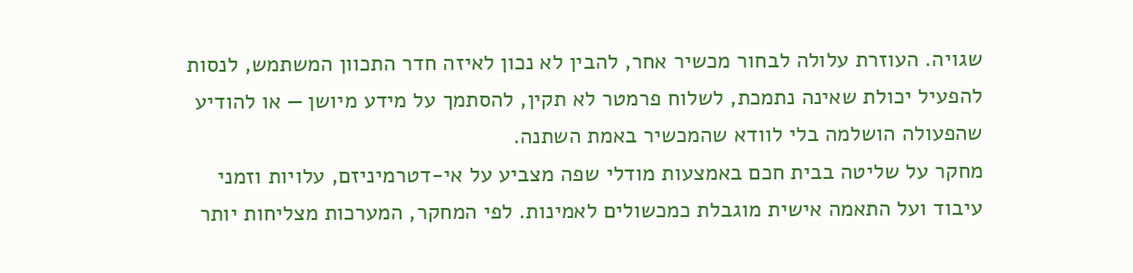שגויה. העוזרת עלולה לבחור מכשיר אחר, להבין לא נכון לאיזה חדר התכוון המשתמש, לנסות להפעיל יכולת שאינה נתמכת, לשלוח פרמטר לא תקין, להסתמך על מידע מיושן — או להודיע שהפעולה הושלמה בלי לוודא שהמכשיר באמת השתנה.
מחקר על שליטה בבית חכם באמצעות מודלי שפה מצביע על אי-דטרמיניזם, עלויות וזמני עיבוד ועל התאמה אישית מוגבלת כמכשולים לאמינות. לפי המחקר, המערכות מצליחות יותר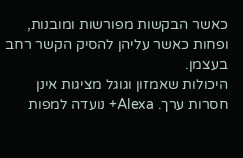כאשר הבקשות מפורשות ומובנות, ופחות כאשר עליהן להסיק הקשר רחב בעצמן.
היכולות שאמזון וגוגל מציגות אינן חסרות ערך. Alexa+ נועדה למפות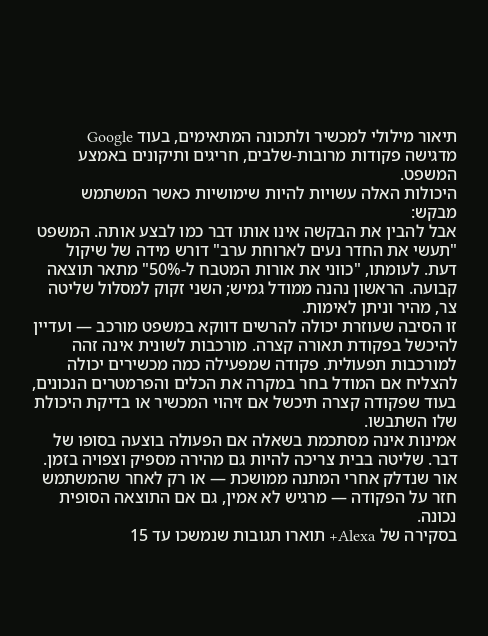תיאור מילולי למכשיר ולתכונה המתאימים, בעוד Google מדגישה פקודות מרובות-שלבים, חריגים ותיקונים באמצע המשפט.
היכולות האלה עשויות להיות שימושיות כאשר המשתמש מבקש:
אבל להבין את הבקשה אינו אותו דבר כמו לבצע אותה. המשפט "תעשי את החדר נעים לארוחת ערב" דורש מידה של שיקול דעת. לעומתו, "כווני את אורות המטבח ל-50%" מתאר תוצאה קבועה. הראשון נהנה ממודל גמיש; השני זקוק למסלול שליטה צר, מהיר וניתן לאימות.
זו הסיבה שעוזרת יכולה להרשים דווקא במשפט מורכב — ועדיין להיכשל בפקודת תאורה קצרה. מורכבות לשונית אינה זהה למורכבות תפעולית. פקודה שמפעילה כמה מכשירים יכולה להצליח אם המודל בחר במקרה את הכלים והפרמטרים הנכונים, בעוד שפקודה קצרה תיכשל אם זיהוי המכשיר או בדיקת היכולת שלו השתבשו.
אמינות אינה מסתכמת בשאלה אם הפעולה בוצעה בסופו של דבר. שליטה בבית צריכה להיות גם מהירה מספיק וצפויה בזמן. אור שנדלק אחרי המתנה ממושכת — או רק לאחר שהמשתמש חזר על הפקודה — מרגיש לא אמין, גם אם התוצאה הסופית נכונה.
בסקירה של Alexa+ תוארו תגובות שנמשכו עד 15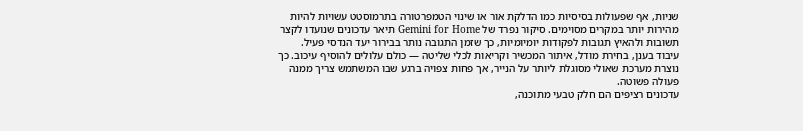שניות, אף שפעולות בסיסיות כמו הדלקת אור או שינוי הטמפרטורה בתרמוסטט עשויות להיות מהירות יותר במקרים מסוימים. סיקור נפרד של Gemini for Home תיאר עדכונים שנועדו לקצר תשובות ולהאיץ תגובות לפקודות יומיומיות, כך שזמן התגובה נותר בבירור יעד הנדסי פעיל.
עיבוד בענן, בחירת מודל, איתור המכשיר וקריאות לכלי שליטה — כולם עלולים להוסיף עיכוב. כך נוצרת מערכת שאולי מסוגלת ליותר על הנייר, אך פחות צפויה ברגע שבו המשתמש צריך ממנה פעולה פשוטה.
עדכונים רציפים הם חלק טבעי מתוכנה,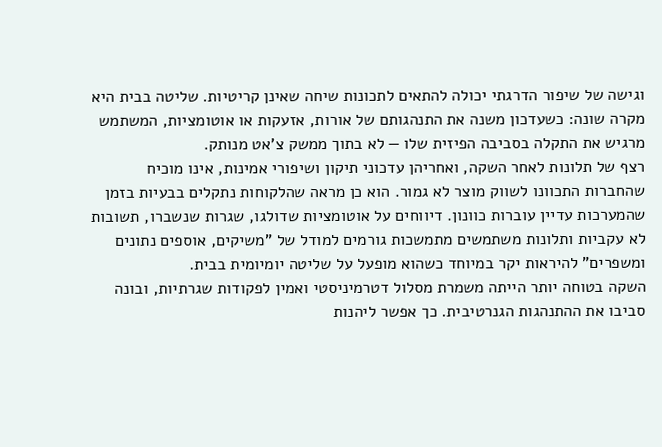וגישה של שיפור הדרגתי יכולה להתאים לתכונות שיחה שאינן קריטיות. שליטה בבית היא מקרה שונה: כשעדכון משנה את התנהגותם של אורות, אזעקות או אוטומציות, המשתמש מרגיש את התקלה בסביבה הפיזית שלו — לא בתוך ממשק צ'אט מנותק.
רצף של תלונות לאחר השקה, ואחריהן עדכוני תיקון ושיפורי אמינות, אינו מוכיח שהחברות התכוונו לשווק מוצר לא גמור. הוא כן מראה שהלקוחות נתקלים בבעיות בזמן שהמערכות עדיין עוברות כוונון. דיווחים על אוטומציות שדולגו, שגרות שנשברו, תשובות לא עקביות ותלונות משתמשים מתמשכות גורמים למודל של "משיקים, אוספים נתונים ומשפרים" להיראות יקר במיוחד כשהוא מופעל על שליטה יומיומית בבית.
השקה בטוחה יותר הייתה משמרת מסלול דטרמיניסטי ואמין לפקודות שגרתיות, ובונה סביבו את ההתנהגות הגנרטיבית. כך אפשר ליהנות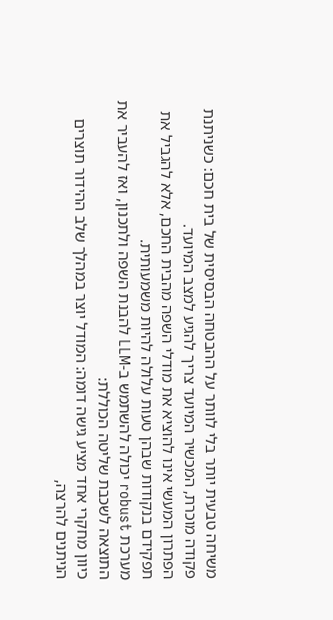משיחה טבעית יותר בלי לוותר על ההבטחה הבסיסית של בית חכם: כשניתנת פקודה מוכרת, המכשיר המיועד צריך להגיע למצב המיועד.
הפתרון המעשי אינו להוציא את מודלי השפה מהבית החכם, אלא להגביל את תפקידם בנקודות שבהן טעות עלולה להיות משמעותית.
מערכת robust יכולה להשתמש ב-LLM להבנת השפה ולתכנון, ואז להעביר את התוצאה לשכבת שליטה הכוללת:
כיוון מחקרי אחד מציע גישה דומה: המודל יוצר במהלך שלב ההידור תוצרים הניתנים להרצה,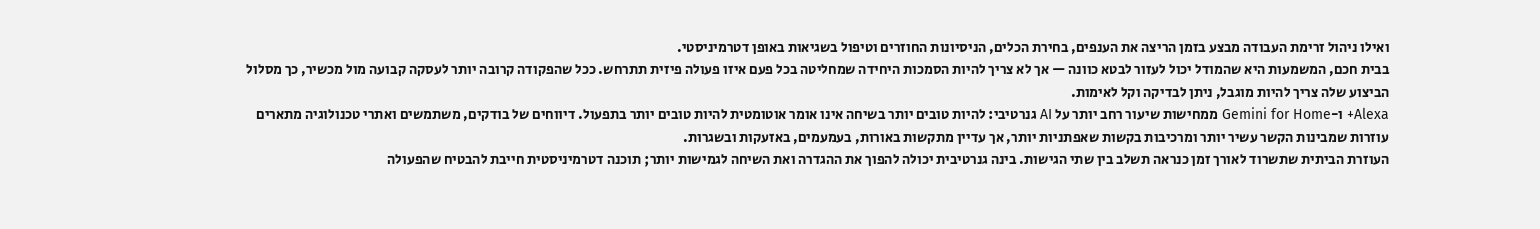ואילו ניהול זרימת העבודה מבצע בזמן הריצה את הענפים, בחירת הכלים, הניסיונות החוזרים וטיפול בשגיאות באופן דטרמיניסטי.
בבית חכם, המשמעות היא שהמודל יכול לעזור לבטא כוונה — אך לא צריך להיות הסמכות היחידה שמחליטה בכל פעם איזו פעולה פיזית תתרחש. ככל שהפקודה קרובה יותר לעסקה קבועה מול מכשיר, כך מסלול הביצוע שלה צריך להיות מוגבל, ניתן לבדיקה וקל לאימות.
Alexa+ ו-Gemini for Home ממחישות שיעור רחב יותר על AI גנרטיבי: להיות טובים יותר בשיחה אינו אומר אוטומטית להיות טובים יותר בתפעול. דיווחים של בודקים, משתמשים ואתרי טכנולוגיה מתארים עוזרות שמבינות הקשר עשיר יותר ומרכיבות בקשות שאפתניות יותר, אך עדיין מתקשות באורות, בעמעמים, באזעקות ובשגרות.
העוזרת הביתית שתשרוד לאורך זמן כנראה תשלב בין שתי הגישות. בינה גנרטיבית יכולה להפוך את ההגדרה ואת השיחה לגמישות יותר; תוכנה דטרמיניסטית חייבת להבטיח שהפעולה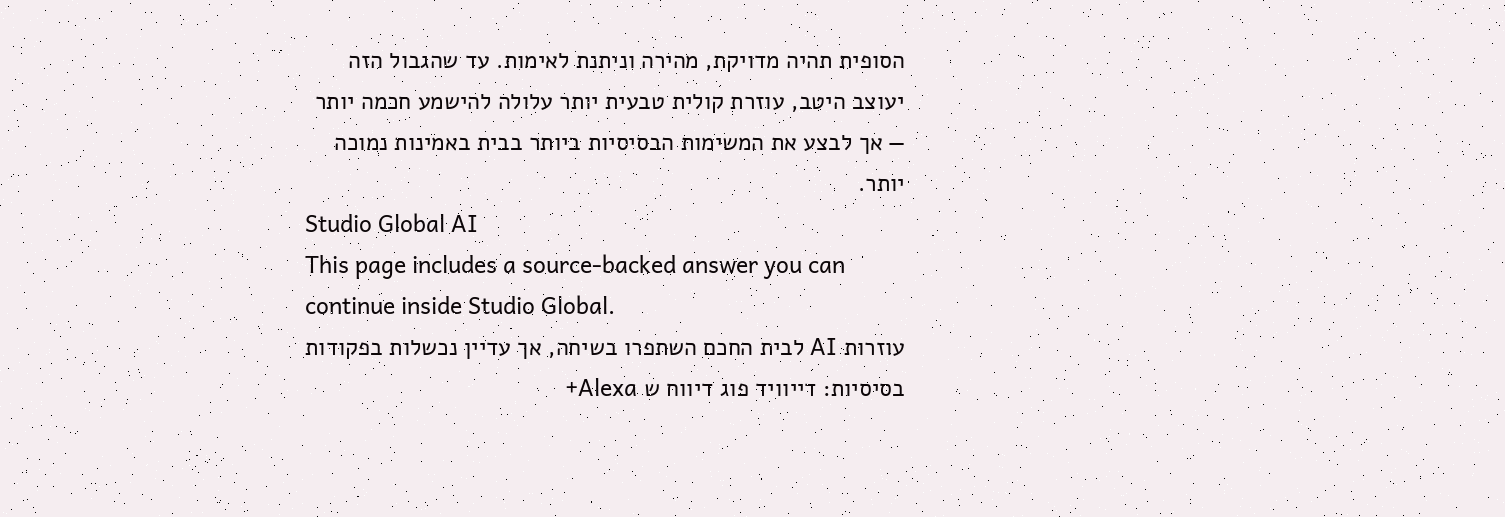הסופית תהיה מדויקת, מהירה וניתנת לאימות. עד שהגבול הזה יעוצב היטב, עוזרת קולית טבעית יותר עלולה להישמע חכמה יותר — אך לבצע את המשימות הבסיסיות ביותר בבית באמינות נמוכה יותר.
Studio Global AI
This page includes a source-backed answer you can continue inside Studio Global.
עוזרות AI לבית החכם השתפרו בשיחה, אך עדיין נכשלות בפקודות בסיסיות: דייוויד פוג דיווח ש Alexa+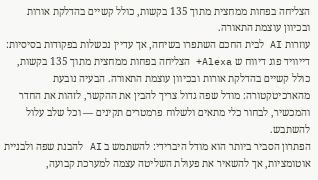הצליחה בפחות ממחצית מתוך 135 בקשות, כולל קשיים בהדלקת אורות ובכיוון עוצמת התאורה.
עוזרות AI לבית החכם השתפרו בשיחה, אך עדיין נכשלות בפקודות בסיסיות: דייוויד פוג דיווח ש Alexa+ הצליחה בפחות ממחצית מתוך 135 בקשות, כולל קשיים בהדלקת אורות ובכיוון עוצמת התאורה. הבעיה נובעת מהארכיטקטורה: מודל שפה גדול צריך להבין את ההקשר, לזהות את החדר והמכשיר, לבחור כלי מתאים ולשלוח פרמטרים תקינים — וכל שלב עלול להשתבש.
הפתרון הסביר ביותר הוא מודל היברידי: להשתמש ב AI להבנת שפה ולבניית אוטומציות, אך להשאיר את פעולת השליטה עצמה למערכת קבועה,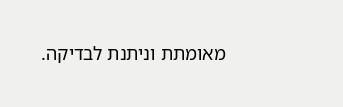מאומתת וניתנת לבדיקה.